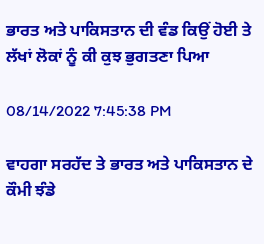ਭਾਰਤ ਅਤੇ ਪਾਕਿਸਤਾਨ ਦੀ ਵੰਡ ਕਿਉਂ ਹੋਈ ਤੇ ਲੱਖਾਂ ਲੋਕਾਂ ਨੂੰ ਕੀ ਕੁਝ ਭੁਗਤਣਾ ਪਿਆ

08/14/2022 7:45:38 PM

ਵਾਹਗਾ ਸਰਹੱਦ ਤੇ ਭਾਰਤ ਅਤੇ ਪਾਕਿਸਤਾਨ ਦੇ ਕੌਮੀ ਝੰਡੇ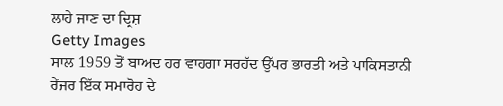ਲਾਹੇ ਜਾਣ ਦਾ ਦ੍ਰਿਸ਼
Getty Images
ਸਾਲ 1959 ਤੋਂ ਬਾਅਦ ਹਰ ਵਾਹਗਾ ਸਰਹੱਦ ਉੱਪਰ ਭਾਰਤੀ ਅਤੇ ਪਾਕਿਸਤਾਨੀ ਰੇਂਜਰ ਇੱਕ ਸਮਾਰੋਹ ਦੇ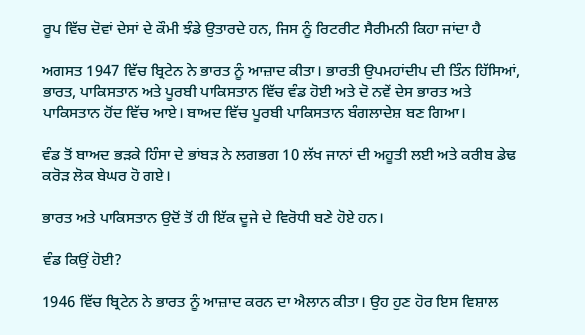ਰੂਪ ਵਿੱਚ ਦੋਵਾਂ ਦੇਸਾਂ ਦੇ ਕੌਮੀ ਝੰਡੇ ਉਤਾਰਦੇ ਹਨ, ਜਿਸ ਨੂੰ ਰਿਟਰੀਟ ਸੈਰੀਮਨੀ ਕਿਹਾ ਜਾਂਦਾ ਹੈ

ਅਗਸਤ 1947 ਵਿੱਚ ਬ੍ਰਿਟੇਨ ਨੇ ਭਾਰਤ ਨੂੰ ਆਜ਼ਾਦ ਕੀਤਾ। ਭਾਰਤੀ ਉਪਮਹਾਂਦੀਪ ਦੀ ਤਿੰਨ ਹਿੱਸਿਆਂ, ਭਾਰਤ, ਪਾਕਿਸਤਾਨ ਅਤੇ ਪੂਰਬੀ ਪਾਕਿਸਤਾਨ ਵਿੱਚ ਵੰਡ ਹੋਈ ਅਤੇ ਦੋ ਨਵੇਂ ਦੇਸ ਭਾਰਤ ਅਤੇ ਪਾਕਿਸਤਾਨ ਹੋਂਦ ਵਿੱਚ ਆਏ। ਬਾਅਦ ਵਿੱਚ ਪੂਰਬੀ ਪਾਕਿਸਤਾਨ ਬੰਗਲਾਦੇਸ਼ ਬਣ ਗਿਆ।

ਵੰਡ ਤੋਂ ਬਾਅਦ ਭੜਕੇ ਹਿੰਸਾ ਦੇ ਭਾਂਬੜ ਨੇ ਲਗਭਗ 10 ਲੱਖ ਜਾਨਾਂ ਦੀ ਅਹੂਤੀ ਲਈ ਅਤੇ ਕਰੀਬ ਡੇਢ ਕਰੋੜ ਲੋਕ ਬੇਘਰ ਹੋ ਗਏ।

ਭਾਰਤ ਅਤੇ ਪਾਕਿਸਤਾਨ ਉਦੋਂ ਤੋਂ ਹੀ ਇੱਕ ਦੂਜੇ ਦੇ ਵਿਰੋਧੀ ਬਣੇ ਹੋਏ ਹਨ।

ਵੰਡ ਕਿਉਂ ਹੋਈ?

1946 ਵਿੱਚ ਬ੍ਰਿਟੇਨ ਨੇ ਭਾਰਤ ਨੂੰ ਆਜ਼ਾਦ ਕਰਨ ਦਾ ਐਲਾਨ ਕੀਤਾ। ਉਹ ਹੁਣ ਹੋਰ ਇਸ ਵਿਸ਼ਾਲ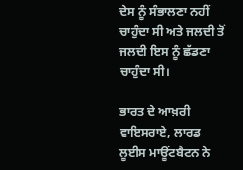ਦੇਸ ਨੂੰ ਸੰਭਾਲਣਾ ਨਹੀਂ ਚਾਹੁੰਦਾ ਸੀ ਅਤੇ ਜਲਦੀ ਤੋਂ ਜਲਦੀ ਇਸ ਨੂੰ ਛੱਡਣਾ ਚਾਹੁੰਦਾ ਸੀ।

ਭਾਰਤ ਦੇ ਆਖ਼ਰੀ ਵਾਇਸਰਾਏ, ਲਾਰਡ ਲੂਈਸ ਮਾਊਂਟਬੈਟਨ ਨੇ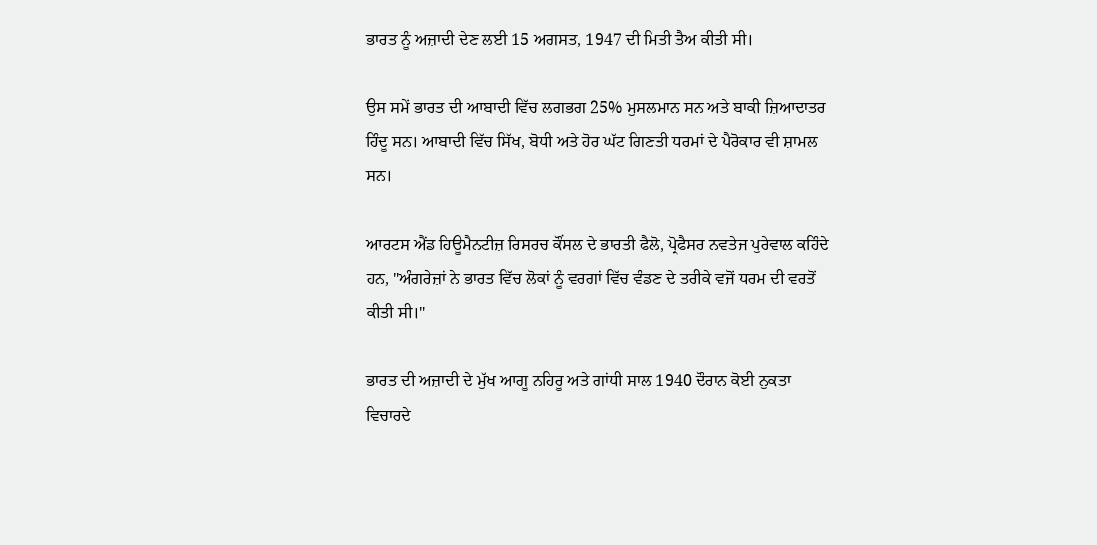ਭਾਰਤ ਨੂੰ ਅਜ਼ਾਦੀ ਦੇਣ ਲਈ 15 ਅਗਸਤ, 1947 ਦੀ ਮਿਤੀ ਤੈਅ ਕੀਤੀ ਸੀ।

ਉਸ ਸਮੇਂ ਭਾਰਤ ਦੀ ਆਬਾਦੀ ਵਿੱਚ ਲਗਭਗ 25% ਮੁਸਲਮਾਨ ਸਨ ਅਤੇ ਬਾਕੀ ਜ਼ਿਆਦਾਤਰ ਹਿੰਦੂ ਸਨ। ਆਬਾਦੀ ਵਿੱਚ ਸਿੱਖ, ਬੋਧੀ ਅਤੇ ਹੋਰ ਘੱਟ ਗਿਣਤੀ ਧਰਮਾਂ ਦੇ ਪੈਰੋਕਾਰ ਵੀ ਸ਼ਾਮਲ ਸਨ।

ਆਰਟਸ ਐਂਡ ਹਿਊਮੈਨਟੀਜ਼ ਰਿਸਰਚ ਕੌਂਸਲ ਦੇ ਭਾਰਤੀ ਫੈਲੋ, ਪ੍ਰੋਫੈਸਰ ਨਵਤੇਜ ਪੁਰੇਵਾਲ ਕਹਿੰਦੇ ਹਨ, "ਅੰਗਰੇਜ਼ਾਂ ਨੇ ਭਾਰਤ ਵਿੱਚ ਲੋਕਾਂ ਨੂੰ ਵਰਗਾਂ ਵਿੱਚ ਵੰਡਣ ਦੇ ਤਰੀਕੇ ਵਜੋਂ ਧਰਮ ਦੀ ਵਰਤੋਂ ਕੀਤੀ ਸੀ।"

ਭਾਰਤ ਦੀ ਅਜ਼ਾਦੀ ਦੇ ਮੁੱਖ ਆਗੂ ਨਹਿਰੂ ਅਤੇ ਗਾਂਧੀ ਸਾਲ 1940 ਦੌਰਾਨ ਕੋਈ ਨੁਕਤਾ ਵਿਚਾਰਦੇ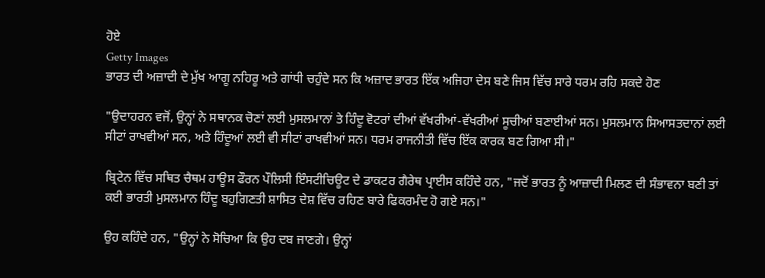ਹੋਏ
Getty Images
ਭਾਰਤ ਦੀ ਅਜ਼ਾਦੀ ਦੇ ਮੁੱਖ ਆਗੂ ਨਹਿਰੂ ਅਤੇ ਗਾਂਧੀ ਚਹੁੰਦੇ ਸਨ ਕਿ ਅਜ਼ਾਦ ਭਾਰਤ ਇੱਕ ਅਜਿਹਾ ਦੇਸ ਬਣੇ ਜਿਸ ਵਿੱਚ ਸਾਰੇ ਧਰਮ ਰਹਿ ਸਕਦੇ ਹੋਣ

"ਉਦਾਹਰਨ ਵਜੋਂ, ਉਨ੍ਹਾਂ ਨੇ ਸਥਾਨਕ ਚੋਣਾਂ ਲਈ ਮੁਸਲਮਾਨਾਂ ਤੇ ਹਿੰਦੂ ਵੋਟਰਾਂ ਦੀਆਂ ਵੱਖਰੀਆਂ-ਵੱਖਰੀਆਂ ਸੂਚੀਆਂ ਬਣਾਈਆਂ ਸਨ। ਮੁਸਲਮਾਨ ਸਿਆਸਤਦਾਨਾਂ ਲਈ ਸੀਟਾਂ ਰਾਖਵੀਆਂ ਸਨ, ਅਤੇ ਹਿੰਦੂਆਂ ਲਈ ਵੀ ਸੀਟਾਂ ਰਾਖਵੀਆਂ ਸਨ। ਧਰਮ ਰਾਜਨੀਤੀ ਵਿੱਚ ਇੱਕ ਕਾਰਕ ਬਣ ਗਿਆ ਸੀ।"

ਬ੍ਰਿਟੇਨ ਵਿੱਚ ਸਥਿਤ ਚੈਥਮ ਹਾਊਸ ਫੌਰਨ ਪੌਲਿਸੀ ਇੰਸਟੀਚਿਊਟ ਦੇ ਡਾਕਟਰ ਗੈਰੇਥ ਪ੍ਰਾਈਸ ਕਹਿੰਦੇ ਹਨ, "ਜਦੋਂ ਭਾਰਤ ਨੂੰ ਆਜ਼ਾਦੀ ਮਿਲਣ ਦੀ ਸੰਭਾਵਨਾ ਬਣੀ ਤਾਂ ਕਈ ਭਾਰਤੀ ਮੁਸਲਮਾਨ ਹਿੰਦੂ ਬਹੁਗਿਣਤੀ ਸ਼ਾਸਿਤ ਦੇਸ਼ ਵਿੱਚ ਰਹਿਣ ਬਾਰੇ ਫਿਕਰਮੰਦ ਹੋ ਗਏ ਸਨ।"

ਉਹ ਕਹਿੰਦੇ ਹਨ, "ਉਨ੍ਹਾਂ ਨੇ ਸੋਚਿਆ ਕਿ ਉਹ ਦਬ ਜਾਣਗੇ। ਉਨ੍ਹਾਂ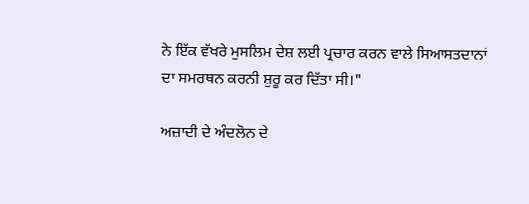ਨੇ ਇੱਕ ਵੱਖਰੇ ਮੁਸਲਿਮ ਦੇਸ਼ ਲਈ ਪ੍ਰਚਾਰ ਕਰਨ ਵਾਲੇ ਸਿਆਸਤਦਾਨਾਂ ਦਾ ਸਮਰਥਨ ਕਰਨੀ ਸ਼ੁਰੂ ਕਰ ਦਿੱਤਾ ਸੀ।"

ਅਜ਼ਾਦੀ ਦੇ ਅੰਦਲੋਨ ਦੇ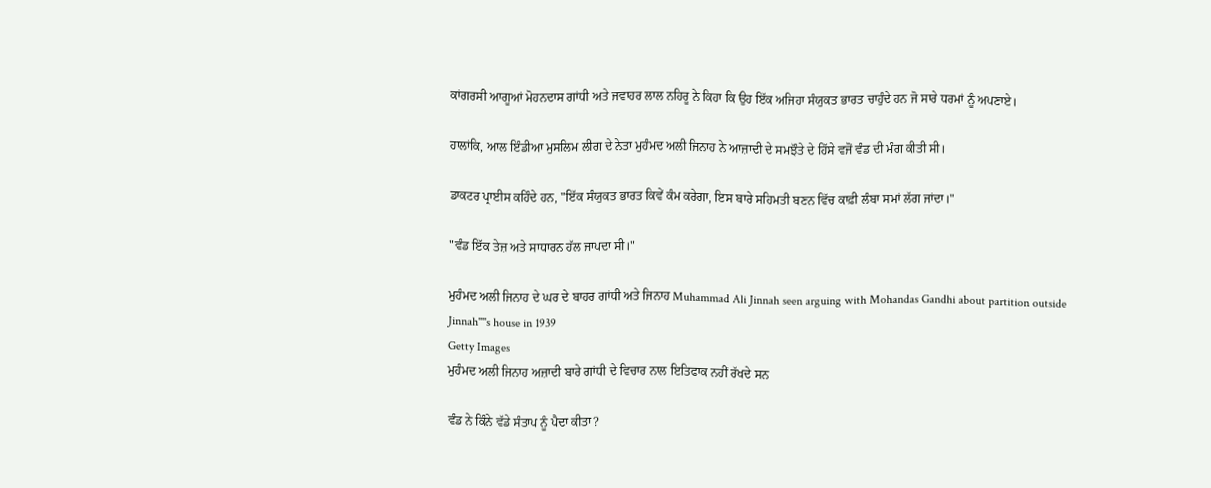ਕਾਂਗਰਸੀ ਆਗੂਆਂ ਮੋਹਨਦਾਸ ਗਾਂਧੀ ਅਤੇ ਜਵਾਹਰ ਲਾਲ ਨਹਿਰੂ ਨੇ ਕਿਹਾ ਕਿ ਉਹ ਇੱਕ ਅਜਿਹਾ ਸੰਯੁਕਤ ਭਾਰਤ ਚਾਹੁੰਦੇ ਹਨ ਜੋ ਸਾਰੇ ਧਰਮਾਂ ਨੂੰ ਅਪਣਾਏ।

ਹਾਲਾਂਕਿ, ਆਲ ਇੰਡੀਆ ਮੁਸਲਿਮ ਲੀਗ ਦੇ ਨੇਤਾ ਮੁਹੰਮਦ ਅਲੀ ਜਿਨਾਹ ਨੇ ਆਜ਼ਾਦੀ ਦੇ ਸਮਝੌਤੇ ਦੇ ਹਿੱਸੇ ਵਜੋਂ ਵੰਡ ਦੀ ਮੰਗ ਕੀਤੀ ਸੀ।

ਡਾਕਟਰ ਪ੍ਰਾਈਸ ਕਹਿੰਦੇ ਹਨ, "ਇੱਕ ਸੰਯੁਕਤ ਭਾਰਤ ਕਿਵੇਂ ਕੰਮ ਕਰੇਗਾ, ਇਸ ਬਾਰੇ ਸਹਿਮਤੀ ਬਣਨ ਵਿੱਚ ਕਾਫ਼ੀ ਲੰਬਾ ਸਮਾਂ ਲੱਗ ਜਾਂਦਾ।"

"ਵੰਡ ਇੱਕ ਤੇਜ਼ ਅਤੇ ਸਾਧਾਰਨ ਹੱਲ ਜਾਪਦਾ ਸੀ।"

ਮੁਹੰਮਦ ਅਲੀ ਜਿਨਾਹ ਦੇ ਘਰ ਦੇ ਬਾਹਰ ਗਾਂਧੀ ਅਤੇ ਜਿਨਾਹ Muhammad Ali Jinnah seen arguing with Mohandas Gandhi about partition outside Jinnah''''s house in 1939
Getty Images
ਮੁਹੰਮਦ ਅਲੀ ਜਿਨਾਹ ਅਜ਼ਾਦੀ ਬਾਰੇ ਗਾਂਧੀ ਦੇ ਵਿਚਾਰ ਨਾਲ ਇਤਿਫਾਕ ਨਹੀਂ ਰੱਖਦੇ ਸਨ

ਵੰਡ ਨੇ ਕਿੰਨੇ ਵੱਡੇ ਸੰਤਾਪ ਨੂੰ ਪੈਦਾ ਕੀਤਾ?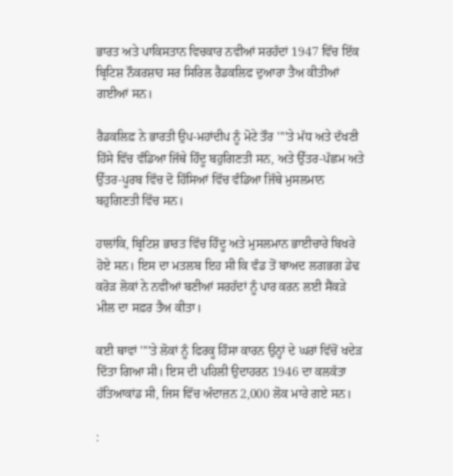ਭਾਰਤ ਅਤੇ ਪਾਕਿਸਤਾਨ ਵਿਚਕਾਰ ਨਵੀਆਂ ਸਰਹੱਦਾਂ 1947 ਵਿੱਚ ਇੱਕ ਬ੍ਰਿਟਿਸ਼ ਨੌਕਰਸ਼ਾਹ ਸਰ ਸਿਰਿਲ ਰੈਡਕਲਿਫ ਦੁਆਰਾ ਤੈਅ ਕੀਤੀਆਂ ਗਈਆਂ ਸਨ।

ਰੈਡਕਲਿਫ਼ ਨੇ ਭਾਰਤੀ ਉਪ-ਮਹਾਂਦੀਪ ਨੂੰ ਮੋਟੇ ਤੌਰ ''''ਤੇ ਮੱਧ ਅਤੇ ਦੱਖਣੀ ਹਿੱਸੇ ਵਿੱਚ ਵੰਡਿਆ ਜਿੱਥੇ ਹਿੰਦੂ ਬਹੁਗਿਣਤੀ ਸਨ, ਅਤੇ ਉੱਤਰ-ਪੱਛਮ ਅਤੇ ਉੱਤਰ-ਪੂਰਬ ਵਿੱਚ ਦੋ ਹਿੱਸਿਆਂ ਵਿੱਚ ਵੰਡਿਆ ਜਿੱਥੇ ਮੁਸਲਮਾਨ ਬਹੁਗਿਣਤੀ ਵਿੱਚ ਸਨ।

ਹਾਲਾਂਕਿ, ਬ੍ਰਿਟਿਸ਼ ਭਾਰਤ ਵਿੱਚ ਹਿੰਦੂ ਅਤੇ ਮੁਸਲਮਾਨ ਭਾਈਚਾਰੇ ਬਿਖਰੇ ਹੋਏ ਸਨ। ਇਸ ਦਾ ਮਤਲਬ ਇਹ ਸੀ ਕਿ ਵੰਡ ਤੋਂ ਬਾਅਦ ਲਗਭਗ ਡੇਢ ਕਰੋੜ ਲੋਕਾਂ ਨੇ ਨਵੀਂਆਂ ਬਣੀਆਂ ਸਰਹੱਦਾਂ ਨੂੰ ਪਾਰ ਕਰਨ ਲਈ ਸੈਂਕੜੇ ਮੀਲ ਦਾ ਸਫ਼ਰ ਤੈਅ ਕੀਤਾ।

ਕਈ ਥਾਵਾਂ ''''ਤੇ ਲੋਕਾਂ ਨੂੰ ਫਿਰਕੂ ਹਿੰਸਾ ਕਾਰਨ ਉਨ੍ਹਾਂ ਦੇ ਘਰਾਂ ਵਿੱਚੋਂ ਖਦੇੜ ਦਿੱਤਾ ਗਿਆ ਸੀ। ਇਸ ਦੀ ਪਹਿਲੀ ਉਦਾਹਰਨ 1946 ਦਾ ਕਲਕੱਤਾ ਹੱਤਿਆਕਾਂਡ ਸੀ, ਜਿਸ ਵਿੱਚ ਅੰਦਾਜ਼ਨ 2,000 ਲੋਕ ਮਾਰੇ ਗਏ ਸਨ।

: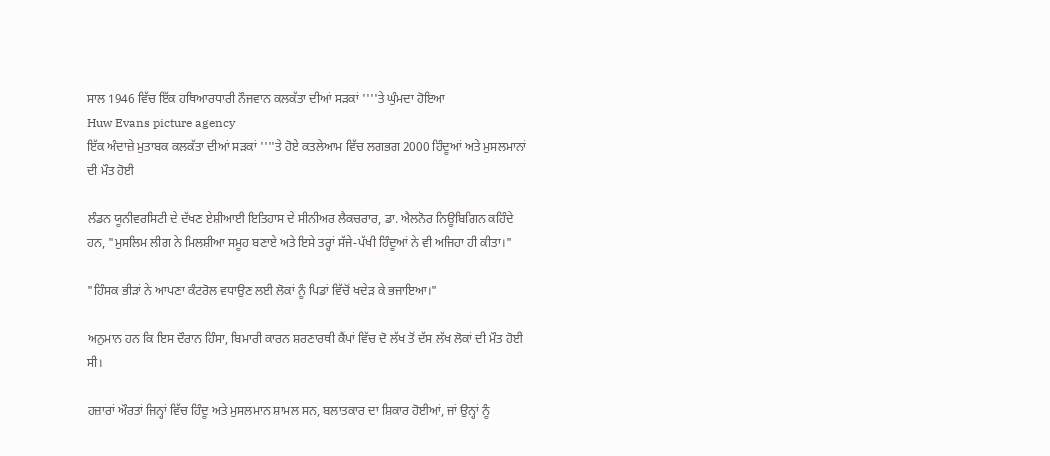ਸਾਲ 1946 ਵਿੱਚ ਇੱਕ ਹਥਿਆਰਧਾਰੀ ਨੌਜਵਾਨ ਕਲਕੱਤਾ ਦੀਆਂ ਸੜਕਾਂ ''''ਤੇ ਘੁੰਮਦਾ ਹੋਇਆ
Huw Evans picture agency
ਇੱਕ ਅੰਦਾਜ਼ੇ ਮੁਤਾਬਕ ਕਲਕੱਤਾ ਦੀਆਂ ਸੜਕਾਂ ''''ਤੇ ਹੋਏ ਕਤਲੇਆਮ ਵਿੱਚ ਲਗਭਗ 2000 ਹਿੰਦੂਆਂ ਅਤੇ ਮੁਸਲਮਾਨਾਂ ਦੀ ਮੌਤ ਹੋਈ

ਲੰਡਨ ਯੂਨੀਵਰਸਿਟੀ ਦੇ ਦੱਖਣ ਏਸ਼ੀਆਈ ਇਤਿਹਾਸ ਦੇ ਸੀਨੀਅਰ ਲੈਕਚਰਾਰ, ਡਾ. ਐਲਨੋਰ ਨਿਊਬਿਗਿਨ ਕਹਿੰਦੇ ਹਨ, "ਮੁਸਲਿਮ ਲੀਗ ਨੇ ਮਿਲਸ਼ੀਆ ਸਮੂਹ ਬਣਾਏ ਅਤੇ ਇਸੇ ਤਰ੍ਹਾਂ ਸੱਜੇ-ਪੱਖੀ ਹਿੰਦੂਆਂ ਨੇ ਵੀ ਅਜਿਹਾ ਹੀ ਕੀਤਾ।"

"ਹਿੰਸਕ ਭੀੜਾਂ ਨੇ ਆਪਣਾ ਕੰਟਰੋਲ ਵਧਾਉਣ ਲਈ ਲੋਕਾਂ ਨੂੰ ਪਿਡਾਂ ਵਿੱਚੋਂ ਖਦੇੜ ਕੇ ਭਜਾਇਆ।"

ਅਨੁਮਾਨ ਹਨ ਕਿ ਇਸ ਦੌਰਾਨ ਹਿੰਸਾ, ਬਿਮਾਰੀ ਕਾਰਨ ਸ਼ਰਣਾਰਥੀ ਕੈਂਪਾਂ ਵਿੱਚ ਦੋ ਲੱਖ ਤੋਂ ਦੱਸ ਲੱਖ ਲੋਕਾਂ ਦੀ ਮੌਤ ਹੋਈ ਸੀ।

ਹਜ਼ਾਰਾਂ ਔਰਤਾਂ ਜਿਨ੍ਹਾਂ ਵਿੱਚ ਹਿੰਦੂ ਅਤੇ ਮੁਸਲਮਾਨ ਸ਼ਾਮਲ ਸਨ, ਬਲਾਤਕਾਰ ਦਾ ਸ਼ਿਕਾਰ ਹੋਈਆਂ, ਜਾਂ ਉਨ੍ਹਾਂ ਨੂੰ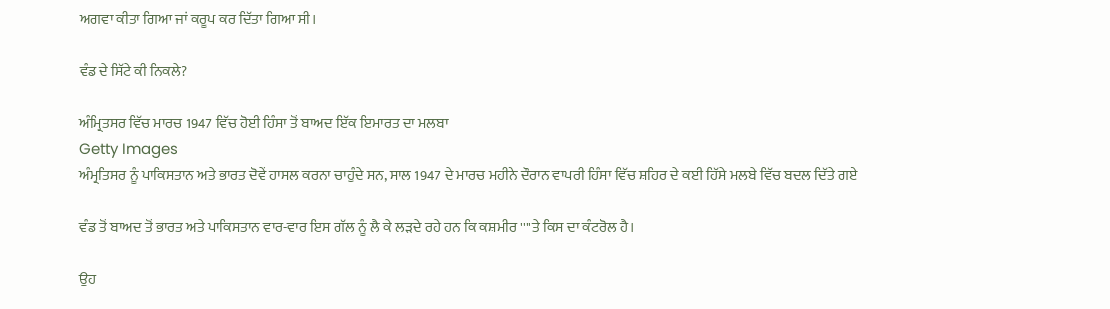ਅਗਵਾ ਕੀਤਾ ਗਿਆ ਜਾਂ ਕਰੂਪ ਕਰ ਦਿੱਤਾ ਗਿਆ ਸੀ।

ਵੰਡ ਦੇ ਸਿੱਟੇ ਕੀ ਨਿਕਲੇ?

ਅੰਮ੍ਰਿਤਸਰ ਵਿੱਚ ਮਾਰਚ 1947 ਵਿੱਚ ਹੋਈ ਹਿੰਸਾ ਤੋਂ ਬਾਅਦ ਇੱਕ ਇਮਾਰਤ ਦਾ ਮਲਬਾ
Getty Images
ਅੰਮ੍ਰਤਿਸਰ ਨੂੰ ਪਾਕਿਸਤਾਨ ਅਤੇ ਭਾਰਤ ਦੋਵੇਂ ਹਾਸਲ ਕਰਨਾ ਚਾਹੁੰਦੇ ਸਨ, ਸਾਲ 1947 ਦੇ ਮਾਰਚ ਮਹੀਨੇ ਦੌਰਾਨ ਵਾਪਰੀ ਹਿੰਸਾ ਵਿੱਚ ਸ਼ਹਿਰ ਦੇ ਕਈ ਹਿੱਸੇ ਮਲਬੇ ਵਿੱਚ ਬਦਲ ਦਿੱਤੇ ਗਏ

ਵੰਡ ਤੋਂ ਬਾਅਦ ਤੋਂ ਭਾਰਤ ਅਤੇ ਪਾਕਿਸਤਾਨ ਵਾਰ-ਵਾਰ ਇਸ ਗੱਲ ਨੂੰ ਲੈ ਕੇ ਲੜਦੇ ਰਹੇ ਹਨ ਕਿ ਕਸ਼ਮੀਰ ''''ਤੇ ਕਿਸ ਦਾ ਕੰਟਰੋਲ ਹੈ।

ਉਹ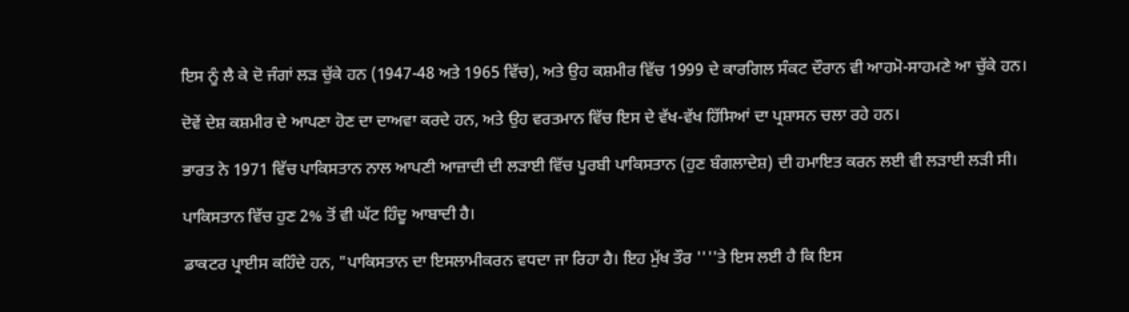ਇਸ ਨੂੰ ਲੈ ਕੇ ਦੋ ਜੰਗਾਂ ਲੜ ਚੁੱਕੇ ਹਨ (1947-48 ਅਤੇ 1965 ਵਿੱਚ), ਅਤੇ ਉਹ ਕਸ਼ਮੀਰ ਵਿੱਚ 1999 ਦੇ ਕਾਰਗਿਲ ਸੰਕਟ ਦੌਰਾਨ ਵੀ ਆਹਮੋ-ਸਾਹਮਣੇ ਆ ਚੁੱਕੇ ਹਨ।

ਦੋਵੇਂ ਦੇਸ਼ ਕਸ਼ਮੀਰ ਦੇ ਆਪਣਾ ਹੋਣ ਦਾ ਦਾਅਵਾ ਕਰਦੇ ਹਨ, ਅਤੇ ਉਹ ਵਰਤਮਾਨ ਵਿੱਚ ਇਸ ਦੇ ਵੱਖ-ਵੱਖ ਹਿੱਸਿਆਂ ਦਾ ਪ੍ਰਸ਼ਾਸਨ ਚਲਾ ਰਹੇ ਹਨ।

ਭਾਰਤ ਨੇ 1971 ਵਿੱਚ ਪਾਕਿਸਤਾਨ ਨਾਲ ਆਪਣੀ ਆਜ਼ਾਦੀ ਦੀ ਲੜਾਈ ਵਿੱਚ ਪੂਰਬੀ ਪਾਕਿਸਤਾਨ (ਹੁਣ ਬੰਗਲਾਦੇਸ਼) ਦੀ ਹਮਾਇਤ ਕਰਨ ਲਈ ਵੀ ਲੜਾਈ ਲੜੀ ਸੀ।

ਪਾਕਿਸਤਾਨ ਵਿੱਚ ਹੁਣ 2% ਤੋਂ ਵੀ ਘੱਟ ਹਿੰਦੂ ਆਬਾਦੀ ਹੈ।

ਡਾਕਟਰ ਪ੍ਰਾਈਸ ਕਹਿੰਦੇ ਹਨ, "ਪਾਕਿਸਤਾਨ ਦਾ ਇਸਲਾਮੀਕਰਨ ਵਧਦਾ ਜਾ ਰਿਹਾ ਹੈ। ਇਹ ਮੁੱਖ ਤੌਰ ''''ਤੇ ਇਸ ਲਈ ਹੈ ਕਿ ਇਸ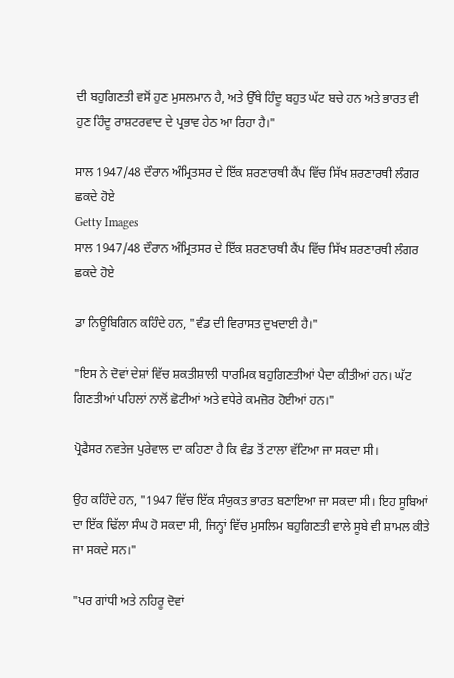ਦੀ ਬਹੁਗਿਣਤੀ ਵਸੋਂ ਹੁਣ ਮੁਸਲਮਾਨ ਹੈ, ਅਤੇ ਉੱਥੇ ਹਿੰਦੂ ਬਹੁਤ ਘੱਟ ਬਚੇ ਹਨ ਅਤੇ ਭਾਰਤ ਵੀ ਹੁਣ ਹਿੰਦੂ ਰਾਸ਼ਟਰਵਾਦ ਦੇ ਪ੍ਰਭਾਵ ਹੇਠ ਆ ਰਿਹਾ ਹੈ।"

ਸਾਲ 1947/48 ਦੌਰਾਨ ਅੰਮ੍ਰਿਤਸਰ ਦੇ ਇੱਕ ਸ਼ਰਣਾਰਥੀ ਕੈਂਪ ਵਿੱਚ ਸਿੱਖ ਸ਼ਰਣਾਰਥੀ ਲੰਗਰ ਛਕਦੇ ਹੋਏ
Getty Images
ਸਾਲ 1947/48 ਦੌਰਾਨ ਅੰਮ੍ਰਿਤਸਰ ਦੇ ਇੱਕ ਸ਼ਰਣਾਰਥੀ ਕੈਂਪ ਵਿੱਚ ਸਿੱਖ ਸ਼ਰਣਾਰਥੀ ਲੰਗਰ ਛਕਦੇ ਹੋਏ

ਡਾ ਨਿਊਬਿਗਿਨ ਕਹਿੰਦੇ ਹਨ, "ਵੰਡ ਦੀ ਵਿਰਾਸਤ ਦੁਖਦਾਈ ਹੈ।"

"ਇਸ ਨੇ ਦੋਵਾਂ ਦੇਸ਼ਾਂ ਵਿੱਚ ਸ਼ਕਤੀਸ਼ਾਲੀ ਧਾਰਮਿਕ ਬਹੁਗਿਣਤੀਆਂ ਪੈਦਾ ਕੀਤੀਆਂ ਹਨ। ਘੱਟ ਗਿਣਤੀਆਂ ਪਹਿਲਾਂ ਨਾਲੋਂ ਛੋਟੀਆਂ ਅਤੇ ਵਧੇਰੇ ਕਮਜ਼ੋਰ ਹੋਈਆਂ ਹਨ।"

ਪ੍ਰੋਫੈਸਰ ਨਵਤੇਜ ਪੁਰੇਵਾਲ ਦਾ ਕਹਿਣਾ ਹੈ ਕਿ ਵੰਡ ਤੋਂ ਟਾਲਾ ਵੱਟਿਆ ਜਾ ਸਕਦਾ ਸੀ।

ਉਹ ਕਹਿੰਦੇ ਹਨ, "1947 ਵਿੱਚ ਇੱਕ ਸੰਯੁਕਤ ਭਾਰਤ ਬਣਾਇਆ ਜਾ ਸਕਦਾ ਸੀ। ਇਹ ਸੂਬਿਆਂ ਦਾ ਇੱਕ ਢਿੱਲਾ ਸੰਘ ਹੋ ਸਕਦਾ ਸੀ, ਜਿਨ੍ਹਾਂ ਵਿੱਚ ਮੁਸਲਿਮ ਬਹੁਗਿਣਤੀ ਵਾਲੇ ਸੂਬੇ ਵੀ ਸ਼ਾਮਲ ਕੀਤੇ ਜਾ ਸਕਦੇ ਸਨ।"

"ਪਰ ਗਾਂਧੀ ਅਤੇ ਨਹਿਰੂ ਦੋਵਾਂ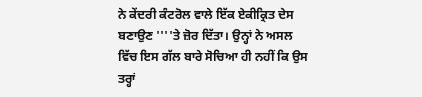ਨੇ ਕੇਂਦਰੀ ਕੰਟਰੋਲ ਵਾਲੇ ਇੱਕ ਏਕੀਕ੍ਰਿਤ ਦੇਸ ਬਣਾਉਣ ''''ਤੇ ਜ਼ੋਰ ਦਿੱਤਾ। ਉਨ੍ਹਾਂ ਨੇ ਅਸਲ ਵਿੱਚ ਇਸ ਗੱਲ ਬਾਰੇ ਸੋਚਿਆ ਹੀ ਨਹੀਂ ਕਿ ਉਸ ਤਰ੍ਹਾਂ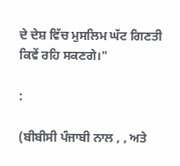ਦੇ ਦੇਸ਼ ਵਿੱਚ ਮੁਸਲਿਮ ਘੱਟ ਗਿਣਤੀ ਕਿਵੇਂ ਰਹਿ ਸਕਣਗੇ।"

:

(ਬੀਬੀਸੀ ਪੰਜਾਬੀ ਨਾਲ , , ਅਤੇ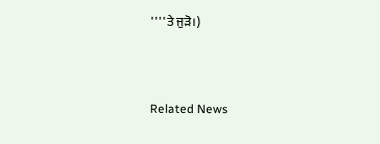''''ਤੇ ਜੁੜੋ।)



Related News